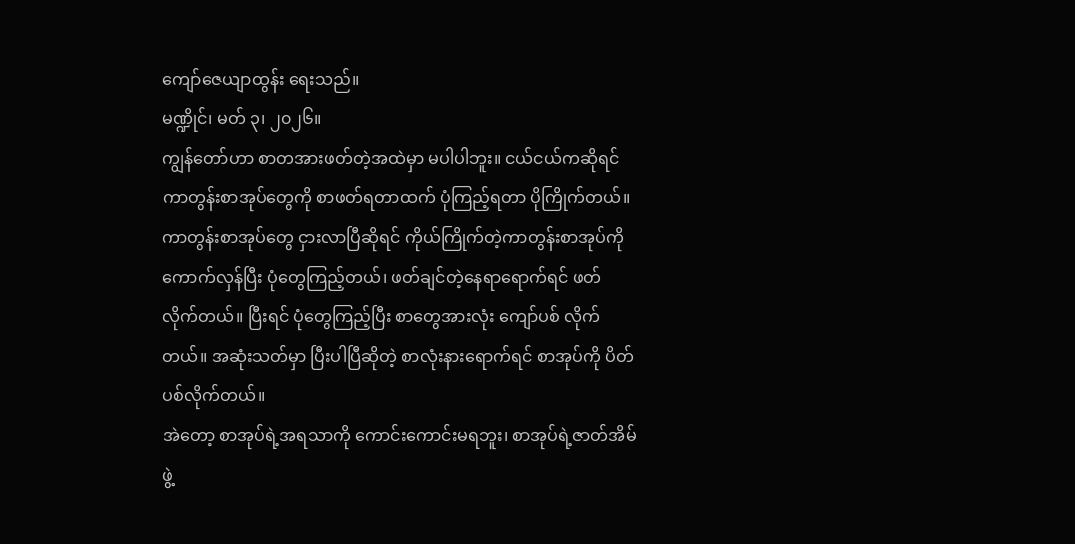ကျော်ဇေယျာထွန်း ရေးသည်။
မဏ္ဍိုင်၊ မတ် ၃၊ ၂၀၂၆။
ကျွန်တော်ဟာ စာတအားဖတ်တဲ့အထဲမှာ မပါပါဘူး။ ငယ်ငယ်ကဆိုရင် ကာတွန်းစာအုပ်တွေကို စာဖတ်ရတာထက် ပုံကြည့်ရတာ ပိုကြိုက်တယ်။ ကာတွန်းစာအုပ်တွေ ငှားလာပြီဆိုရင် ကိုယ်ကြိုက်တဲ့ကာတွန်းစာအုပ်ကို ကောက်လှန်ပြီး ပုံတွေကြည့်တယ်၊ ဖတ်ချင်တဲ့နေရာရောက်ရင် ဖတ်လိုက်တယ်။ ပြီးရင် ပုံတွေကြည့်ပြီး စာတွေအားလုံး ကျော်ပစ် လိုက်တယ်။ အဆုံးသတ်မှာ ပြီးပါပြီဆိုတဲ့ စာလုံးနားရောက်ရင် စာအုပ်ကို ပိတ်ပစ်လိုက်တယ်။
အဲတော့ စာအုပ်ရဲ့အရသာကို ကောင်းကောင်းမရဘူး၊ စာအုပ်ရဲ့ဇာတ်အိမ်ဖွဲ့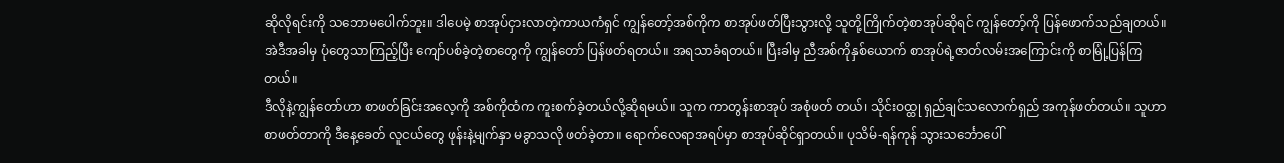ဆိုလိုရင်းကို သဘောမပေါက်ဘူး။ ဒါပေမဲ့ စာအုပ်ငှားလာတဲ့ကာယကံရှင် ကျွန်တော့်အစ်ကိုက စာအုပ်ဖတ်ပြီးသွားလို့ သူတို့ကြိုက်တဲ့စာအုပ်ဆိုရင် ကျွန်တော့်ကို ပြန်ဖောက်သည်ချတယ်။ အဲဒီအခါမှ ပုံတွေသာကြည့်ပြီး ကျော်ပစ်ခဲ့တဲ့စာတွေကို ကျွန်တော် ပြန်ဖတ်ရတယ်။ အရသာခံရတယ်။ ပြီးခါမှ ညီအစ်ကိုနှစ်ယောက် စာအုပ်ရဲ့ဇာတ်လမ်းအကြောင်းကို စာမြုံ့ပြန်ကြတယ်။
ဒီလိုနဲ့ကျွန်တော်ဟာ စာဖတ်ခြင်းအလေ့ကို အစ်ကိုထံက ကူးစက်ခဲ့တယ်လို့ဆိုရမယ်။ သူက ကာတွန်းစာအုပ် အစုံဖတ် တယ်၊ သိုင်းဝထ္ထု ရှည်ချင်သလောက်ရှည် အကုန်ဖတ်တယ်။ သူဟာ စာဖတ်တာကို ဒီနေ့ခေတ် လူငယ်တွေ ဖုန်းနဲ့မျက်နှာ မခွာသလို ဖတ်ခဲ့တာ။ ရောက်လေရာအရပ်မှာ စာအုပ်ဆိုင်ရှာတယ်။ ပုသိမ်-ရန်ကုန် သွားသင်္ဘောပေါ်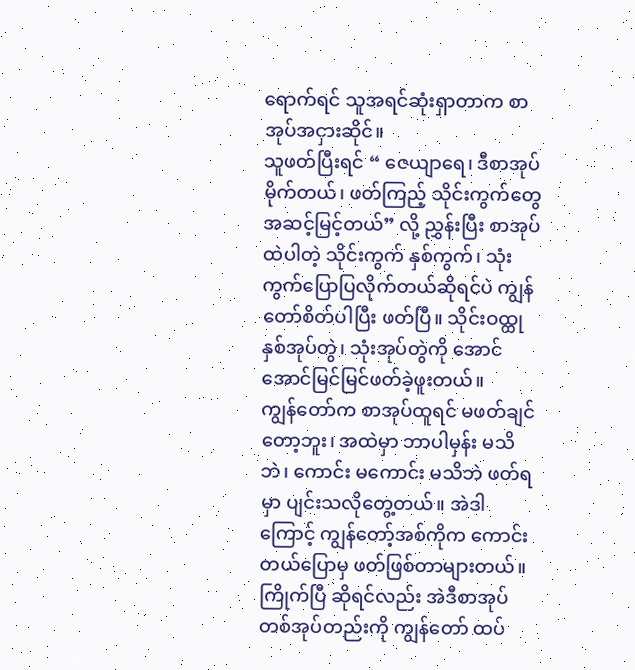ရောက်ရင် သူအရင်ဆုံးရှာတာက စာအုပ်အငှားဆိုင်။
သူဖတ်ပြီးရင် “ ဇေယျာရေ၊ ဒီစာအုပ် မိုက်တယ်၊ ဖတ်ကြည့် သိုင်းကွက်တွေ အဆင့်မြင့်တယ်” လို့ ညွှန်းပြီး စာအုပ်ထဲပါတဲ့ သိုင်းကွက် နှစ်ကွက်၊ သုံးကွက်ပြောပြလိုက်တယ်ဆိုရင်ပဲ ကျွန်တော်စိတ်ပါပြီး ဖတ်ပြီ။ သိုင်းဝထ္ထုနှစ်အုပ်တွဲ၊ သုံးအုပ်တွဲကို အောင်အောင်မြင်မြင်ဖတ်ခဲ့ဖူးတယ်။
ကျွန်တော်က စာအုပ်ထူရင် မဖတ်ချင်တော့ဘူး၊ အထဲမှာ ဘာပါမှန်း မသိဘဲ၊ ကောင်း မကောင်း မသိဘဲ ဖတ်ရမှာ ပျင်းသလိုတွေ့တယ်။ အဲဒါကြောင့် ကျွန်တော့်အစ်ကိုက ကောင်းတယ်ပြောမှ ဖတ်ဖြစ်တာများတယ်။ ကြိုက်ပြီ ဆိုရင်လည်း အဲဒီစာအုပ်တစ်အုပ်တည်းကို ကျွန်တော် ထပ်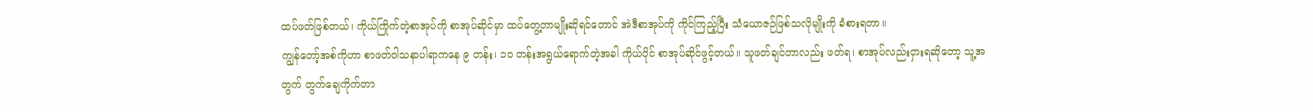ထပ်ဖတ်ဖြစ်တယ်၊ ကိုယ်ကြိုက်တဲ့စာအုပ်ကို စာအုပ်ဆိုင်မှာ ထပ်တွေ့တာမျိုးဆိုရင်တောင် အဲဒီစာအုပ်ကို ကိုင်ကြည့်ပြီး သံယောဇဉ်ဖြစ်သလိုမျိုးကို ခံစားရတာ။
ကျွန်တော့်အစ်ကိုဟာ စာဖတ်ဝါသနာပါရာကနေ ၉ တန်း၊ ၁၀ တန်းအရွယ်ရောက်တဲ့အခါ ကိုယ်ပိုင် စာအုပ်ဆိုင်ဖွင့်တယ်။ သူဖတ်ချင်တာလည်း ဖတ်ရ၊ စာအုပ်လည်းငှားရဆိုတော့ သူ့အတွက် တွက်ချေကိုက်တာ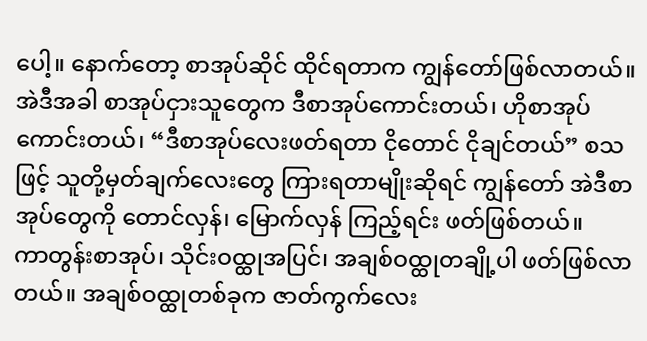ပေါ့။ နောက်တော့ စာအုပ်ဆိုင် ထိုင်ရတာက ကျွန်တော်ဖြစ်လာတယ်။ အဲဒီအခါ စာအုပ်ငှားသူတွေက ဒီစာအုပ်ကောင်းတယ်၊ ဟိုစာအုပ်ကောင်းတယ်၊ “ဒီစာအုပ်လေးဖတ်ရတာ ငိုတောင် ငိုချင်တယ်” စသဖြင့် သူတို့မှတ်ချက်လေးတွေ ကြားရတာမျိုးဆိုရင် ကျွန်တော် အဲဒီစာအုပ်တွေကို တောင်လှန်၊ မြောက်လှန် ကြည့်ရင်း ဖတ်ဖြစ်တယ်။
ကာတွန်းစာအုပ်၊ သိုင်းဝထ္ထုအပြင်၊ အချစ်ဝထ္ထုတချို့ပါ ဖတ်ဖြစ်လာတယ်။ အချစ်ဝထ္ထုတစ်ခုက ဇာတ်ကွက်လေး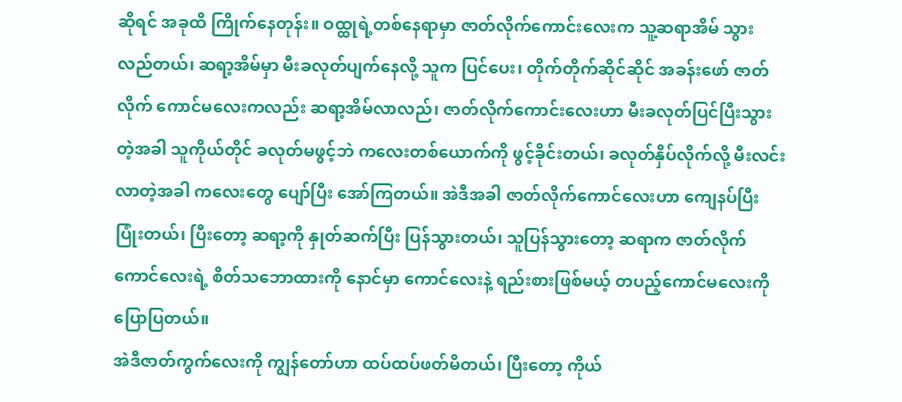ဆိုရင် အခုထိ ကြိုက်နေတုန်း။ ဝထ္ထုရဲ့တစ်နေရာမှာ ဇာတ်လိုက်ကောင်းလေးက သူ့ဆရာအိမ် သွားလည်တယ်၊ ဆရာ့အိမ်မှာ မီးခလုတ်ပျက်နေလို့ သူက ပြင်ပေး၊ တိုက်တိုက်ဆိုင်ဆိုင် အခန်းဖော် ဇာတ်လိုက် ကောင်မလေးကလည်း ဆရာ့အိမ်လာလည်၊ ဇာတ်လိုက်ကောင်းလေးဟာ မီးခလုတ်ပြင်ပြီးသွားတဲ့အခါ သူကိုယ်တိုင် ခလုတ်မဖွင့်ဘဲ ကလေးတစ်ယောက်ကို ဖွင့်ခိုင်းတယ်၊ ခလုတ်နှိပ်လိုက်လို့ မီးလင်းလာတဲ့အခါ ကလေးတွေ ပျော်ပြီး အော်ကြတယ်။ အဲဒီအခါ ဇာတ်လိုက်ကောင်လေးဟာ ကျေနပ်ပြီးပြုံးတယ်၊ ပြီးတော့ ဆရာ့ကို နှုတ်ဆက်ပြီး ပြန်သွားတယ်၊ သူပြန်သွားတော့ ဆရာက ဇာတ်လိုက်ကောင်လေးရဲ့ စိတ်သဘောထားကို နောင်မှာ ကောင်လေးနဲ့ ရည်းစားဖြစ်မယ့် တပည့်ကောင်မလေးကို ပြောပြတယ်။
အဲဒီဇာတ်ကွက်လေးကို ကျွန်တော်ဟာ ထပ်ထပ်ဖတ်မိတယ်၊ ပြီးတော့ ကိုယ်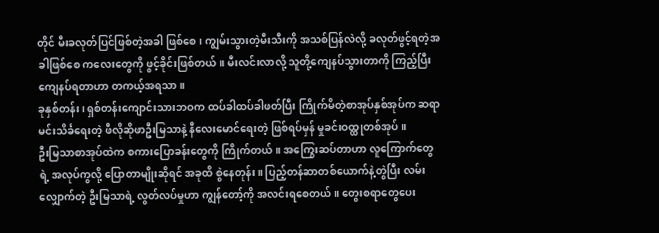တိုင် မီးခလုတ်ပြင်ဖြစ်တဲ့အခါ ဖြစ်စေ၊ ကျွမ်းသွားတဲ့မီးသီးကို အသစ်ပြန်လဲလို့ ခလုတ်ဖွင့်ရတဲ့အခါဖြစ်စေ ကလေးတွေကို ဖွင့်ခိုင်းဖြစ်တယ်။ မီးလင်းလာလို့ သူတို့ကျေနပ်သွားတာကို ကြည့်ပြီး ကျေနပ်ရတာဟာ တကယ့်အရသာ။
ခုနှစ်တန်း၊ ရှစ်တန်းကျောင်းသားဘဝက ထပ်ခါထပ်ခါဖတ်ပြီး ကြိုက်မိတဲ့စာအုပ်နှစ်အုပ်က ဆရာမင်းသိင်္ခရေးတဲ့ ဖီလိုဆိုဖာဦးမြသာနဲ့ နီလေးမောင်ရေးတဲ့ ဖြစ်ရပ်မှန် မှုခင်းဝထ္ထုတစ်အုပ်။
ဦးမြသာစာအုပ်ထဲက စကားပြောခန်းတွေကို ကြိုက်တယ်။ အကြွေးဆပ်တာဟာ လူကြောက်တွေရဲ့ အလုပ်ကွလို့ ပြောတာမျိုးဆိုရင် အခုထိ စွဲနေတုန်း။ ပြည့်တန်ဆာတစ်ယောက်နဲ့တွဲပြီး လမ်းလျှောက်တဲ့ ဦးမြသာရဲ့ လွတ်လပ်မှုဟာ ကျွန်တော့်ကို အလင်းရစေတယ်။ တွေးစရာတွေပေး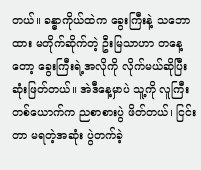တယ်။ ခန္ဓာကိုယ်ထဲက ခွေးကြီးနဲ့ သဘောထား မတိုက်ဆိုက်တဲ့ ဦးမြသာဟာ တနေ့တော့ ခွေးကြီးရဲ့အလိုကို လိုက်မယ်ဆိုပြီး ဆုံးဖြတ်တယ်။ အဲဒီနေ့မှာပဲ သူ့ကို လူကြီးတစ်ယောက်က ညစာစားပွဲ ဖိတ်တယ်၊ ငြင်းတာ မရတဲ့အဆုံး ပွဲတက်ခဲ့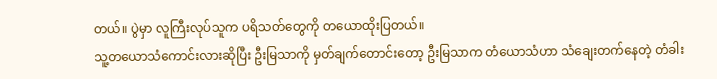တယ်။ ပွဲမှာ လူကြီးလုပ်သူက ပရိသတ်တွေကို တယောထိုးပြတယ်။
သူ့တယောသံကောင်းလားဆိုပြီး ဦးမြသာကို မှတ်ချက်တောင်းတော့ ဦးမြသာက တံယောသံဟာ သံချေးတက်နေတဲ့ တံခါး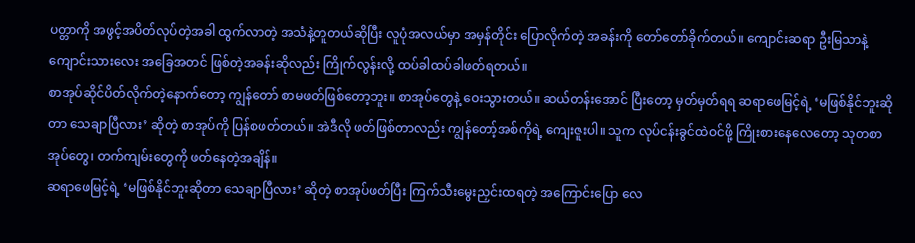ပတ္တာကို အဖွင့်အပိတ်လုပ်တဲ့အခါ ထွက်လာတဲ့ အသံနဲ့တူတယ်ဆိုပြီး လူပုံအလယ်မှာ အမှန်တိုင်း ပြောလိုက်တဲ့ အခန်းကို တော်တော်ခိုက်တယ်။ ကျောင်းဆရာ ဦးမြသာနဲ့ ကျောင်းသားလေး အခြေအတင် ဖြစ်တဲ့အခန်းဆိုလည်း ကြိုက်လွန်းလို့ ထပ်ခါထပ်ခါဖတ်ရတယ်။
စာအုပ်ဆိုင်ပိတ်လိုက်တဲ့နောက်တော့ ကျွန်တော် စာမဖတ်ဖြစ်တော့ဘူး။ စာအုပ်တွေနဲ့ ဝေးသွားတယ်။ ဆယ်တန်းအောင် ပြီးတော့ မှတ်မှတ်ရရ ဆရာဖေမြင့်ရဲ့ ‘မဖြစ်နိုင်ဘူးဆိုတာ သေချာပြီလား’ ဆိုတဲ့ စာအုပ်ကို ပြန်စဖတ်တယ်။ အဲဒီလို ဖတ်ဖြစ်တာလည်း ကျွန်တော့်အစ်ကိုရဲ့ ကျေးဇူးပါ။ သူက လုပ်ငန်းခွင်ထဲဝင်ဖို့ ကြိုးစားနေလေတော့ သုတစာအုပ်တွေ၊ တက်ကျမ်းတွေကို ဖတ်နေတဲ့အချိန်။
ဆရာဖေမြင့်ရဲ့ ‘မဖြစ်နိုင်ဘူးဆိုတာ သေချာပြီလား’ ဆိုတဲ့ စာအုပ်ဖတ်ပြီး ကြက်သီးမွေးညှင်းထရတဲ့ အကြောင်းပြော လေ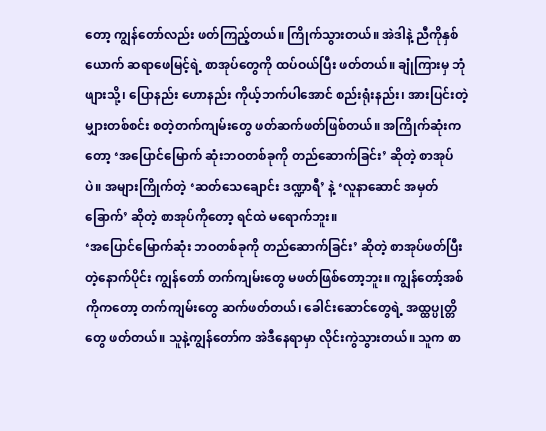တော့ ကျွန်တော်လည်း ဖတ်ကြည့်တယ်။ ကြိုက်သွားတယ်။ အဲဒါနဲ့ ညီကိုနှစ်ယောက် ဆရာဖေမြင့်ရဲ့ စာအုပ်တွေကို ထပ်ဝယ်ပြီး ဖတ်တယ်။ ချုံကြားမှ ဘုံဖျားသို့၊ ပြောနည်း ဟောနည်း ကိုယ့်ဘက်ပါအောင် စည်းရုံးနည်း၊ အားပြင်းတဲ့မျှားတစ်စင်း စတဲ့တက်ကျမ်းတွေ ဖတ်ဆက်ဖတ်ဖြစ်တယ်။ အကြိုက်ဆုံးကတော့ ‘အပြောင်မြောက် ဆုံးဘဝတစ်ခုကို တည်ဆောက်ခြင်း’ ဆိုတဲ့ စာအုပ်ပဲ။ အများကြိုက်တဲ့ ‘ဆတ်သေချောင်း ဒဏ္ဍာရီ’ နဲ့ ‘လူနာဆောင် အမှတ်ခြောက်’ ဆိုတဲ့ စာအုပ်ကိုတော့ ရင်ထဲ မရောက်ဘူး။
‘အပြောင်မြောက်ဆုံး ဘဝတစ်ခုကို တည်ဆောက်ခြင်း’ ဆိုတဲ့ စာအုပ်ဖတ်ပြီးတဲ့နောက်ပိုင်း ကျွန်တော် တက်ကျမ်းတွေ မဖတ်ဖြစ်တော့ဘူး။ ကျွန်တော့်အစ်ကိုကတော့ တက်ကျမ်းတွေ ဆက်ဖတ်တယ်၊ ခေါင်းဆောင်တွေရဲ့ အထ္ထပ္ပုတ္တိတွေ ဖတ်တယ်။ သူနဲ့ကျွန်တော်က အဲဒီနေရာမှာ လိုင်းကွဲသွားတယ်။ သူက စာ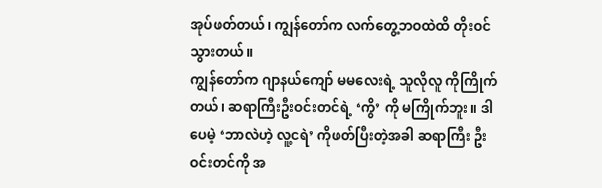အုပ်ဖတ်တယ်၊ ကျွန်တော်က လက်တွေ့ဘဝထဲထိ တိုးဝင်သွားတယ်။
ကျွန်တော်က ဂျာနယ်ကျော် မမလေးရဲ့ သူလိုလူ ကိုကြိုက်တယ်၊ ဆရာကြီးဦးဝင်းတင်ရဲ့ ‘ကွိ’ ကို မကြိုက်ဘူး။ ဒါပေမဲ့ ‘ဘာလဲဟဲ့ လူ့ငရဲ’ ကိုဖတ်ပြီးတဲ့အခါ ဆရာကြီး ဦးဝင်းတင်ကို အ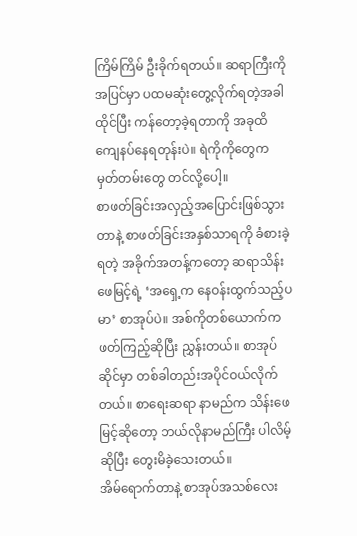ကြိမ်ကြိမ် ဦးခိုက်ရတယ်။ ဆရာကြီးကို အပြင်မှာ ပထမဆုံးတွေ့လိုက်ရတဲ့အခါ ထိုင်ပြီး ကန်တော့ခဲ့ရတာကို အခုထိ ကျေနပ်နေရတုန်းပဲ။ ရဲကိုကိုတွေက မှတ်တမ်းတွေ တင်လို့ပေါ့။
စာဖတ်ခြင်းအလှည့်အပြောင်းဖြစ်သွားတာနဲ့ စာဖတ်ခြင်းအနှစ်သာရကို ခံစားခဲ့ရတဲ့ အခိုက်အတန့်ကတော့ ဆရာသိန်းဖေမြင့်ရဲ့ ‘အရှေ့က နေဝန်းထွက်သည့်ပမာ’ စာအုပ်ပဲ။ အစ်ကိုတစ်ယောက်က ဖတ်ကြည့်ဆိုပြီး ညွှန်းတယ်။ စာအုပ်ဆိုင်မှာ တစ်ခါတည်းအပိုင်ဝယ်လိုက်တယ်။ စာရေးဆရာ နာမည်က သိန်းဖေမြင့်ဆိုတော့ ဘယ်လိုနာမည်ကြီး ပါလိမ့်ဆိုပြီး တွေးမိခဲ့သေးတယ်။
အိမ်ရောက်တာနဲ့ စာအုပ်အသစ်လေး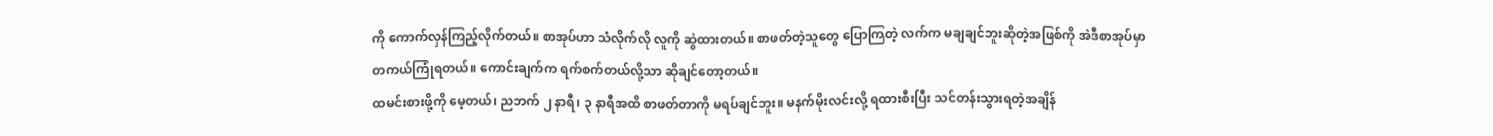ကို ကောက်လှန်ကြည့်လိုက်တယ်။ စာအုပ်ဟာ သံလိုက်လို လူကို ဆွဲထားတယ်။ စာဖတ်တဲ့သူတွေ ပြောကြတဲ့ လက်က မချချင်ဘူးဆိုတဲ့အဖြစ်ကို အဲဒီစာအုပ်မှာ တကယ်ကြုံရတယ်။ ကောင်းချက်က ရက်စက်တယ်လို့သာ ဆိုချင်တော့တယ်။
ထမင်းစားဖို့ကို မေ့တယ်၊ ညဘက် ၂ နာရီ၊ ၃ နာရီအထိ စာဖတ်တာကို မရပ်ချင်ဘူး။ မနက်မိုးလင်းလို့ ရထားစီးပြီး သင်တန်းသွားရတဲ့အချိန်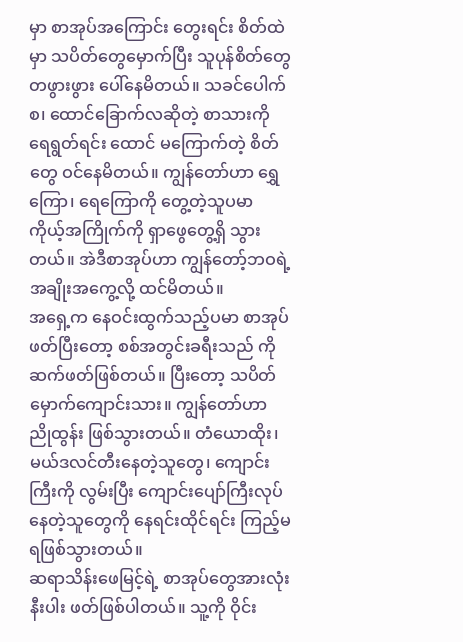မှာ စာအုပ်အကြောင်း တွေးရင်း စိတ်ထဲမှာ သပိတ်တွေမှောက်ပြီး သူပုန်စိတ်တွေ တဖွားဖွား ပေါ်နေမိတယ်။ သခင်ပေါက်စ၊ ထောင်ခြောက်လဆိုတဲ့ စာသားကို ရေရွတ်ရင်း ထောင် မကြောက်တဲ့ စိတ်တွေ ဝင်နေမိတယ်။ ကျွန်တော်ဟာ ရွှေကြော၊ ရေကြောကို တွေ့တဲ့သူပမာ ကိုယ့်အကြိုက်ကို ရှာဖွေတွေ့ရှိ သွားတယ်။ အဲဒီစာအုပ်ဟာ ကျွန်တော့်ဘဝရဲ့ အချိုးအကွေ့လို့ ထင်မိတယ်။
အရှေ့က နေဝင်းထွက်သည့်ပမာ စာအုပ်ဖတ်ပြီးတော့ စစ်အတွင်းခရီးသည် ကို ဆက်ဖတ်ဖြစ်တယ်။ ပြီးတော့ သပိတ်မှောက်ကျောင်းသား။ ကျွန်တော်ဟာ ညိုထွန်း ဖြစ်သွားတယ်။ တံယောထိုး၊ မယ်ဒလင်တီးနေတဲ့သူတွေ၊ ကျောင်းကြီးကို လွမ်းပြီး ကျောင်းပျော်ကြီးလုပ်နေတဲ့သူတွေကို နေရင်းထိုင်ရင်း ကြည့်မရဖြစ်သွားတယ်။
ဆရာသိန်းဖေမြင့်ရဲ့ စာအုပ်တွေအားလုံးနီးပါး ဖတ်ဖြစ်ပါတယ်။ သူ့ကို ဝိုင်း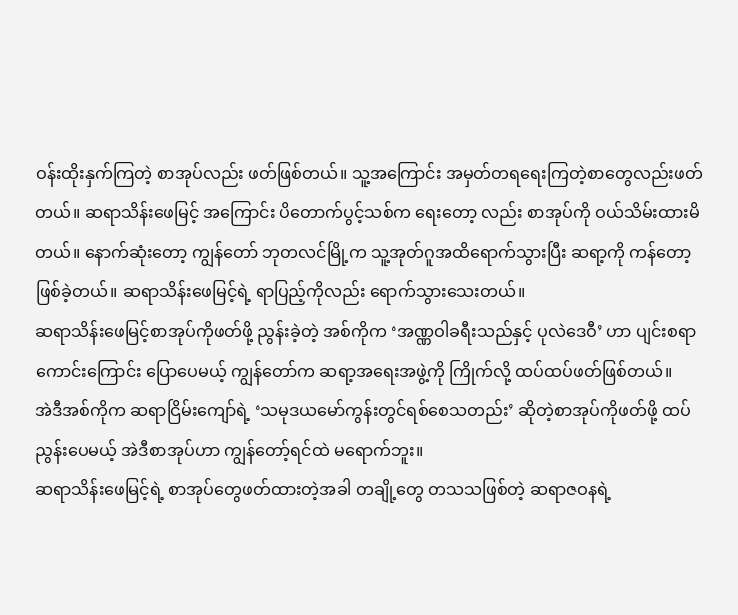ဝန်းထိုးနှက်ကြတဲ့ စာအုပ်လည်း ဖတ်ဖြစ်တယ်။ သူ့အကြောင်း အမှတ်တရရေးကြတဲ့စာတွေလည်းဖတ်တယ်။ ဆရာသိန်းဖေမြင့် အကြောင်း ပိတောက်ပွင့်သစ်က ရေးတော့ လည်း စာအုပ်ကို ဝယ်သိမ်းထားမိတယ်။ နောက်ဆုံးတော့ ကျွန်တော် ဘုတလင်မြို့က သူ့အုတ်ဂူအထိရောက်သွားပြီး ဆရာ့ကို ကန်တော့ဖြစ်ခဲ့တယ်။ ဆရာသိန်းဖေမြင့်ရဲ့ ရာပြည့်ကိုလည်း ရောက်သွားသေးတယ်။
ဆရာသိန်းဖေမြင့်စာအုပ်ကိုဖတ်ဖို့ ညွန်းခဲ့တဲ့ အစ်ကိုက ‘အဏ္ဏဝါခရီးသည်နှင့် ပုလဲဒေဝီ’ ဟာ ပျင်းစရာကောင်းကြောင်း ပြောပေမယ့် ကျွန်တော်က ဆရာ့အရေးအဖွဲ့ကို ကြိုက်လို့ ထပ်ထပ်ဖတ်ဖြစ်တယ်။
အဲဒီအစ်ကိုက ဆရာငြိမ်းကျော်ရဲ့ ‘သမုဒယမော်ကွန်းတွင်ရစ်စေသတည်း’ ဆိုတဲ့စာအုပ်ကိုဖတ်ဖို့ ထပ်ညွန်းပေမယ့် အဲဒီစာအုပ်ဟာ ကျွန်တော့်ရင်ထဲ မရောက်ဘူး။
ဆရာသိန်းဖေမြင့်ရဲ့ စာအုပ်တွေဖတ်ထားတဲ့အခါ တချို့တွေ တသသဖြစ်တဲ့ ဆရာဇဝနရဲ့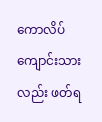ကောလိပ်ကျောင်းသားလည်း ဖတ်ရ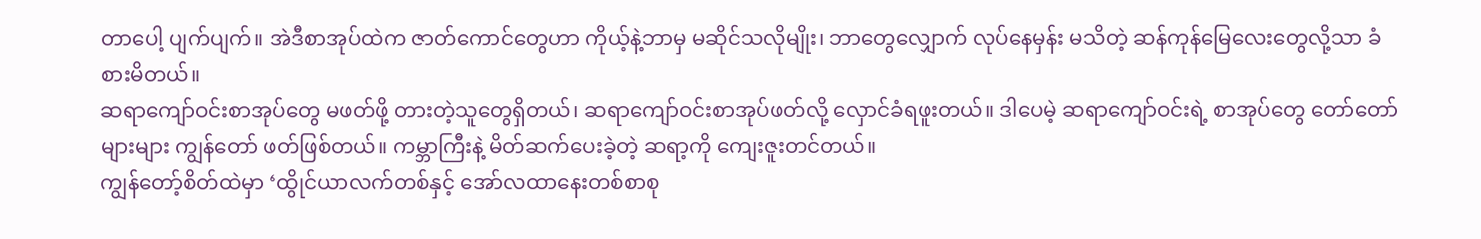တာပေါ့ ပျက်ပျက်။ အဲဒီစာအုပ်ထဲက ဇာတ်ကောင်တွေဟာ ကိုယ့်နဲ့ဘာမှ မဆိုင်သလိုမျိုး၊ ဘာတွေလျှောက် လုပ်နေမှန်း မသိတဲ့ ဆန်ကုန်မြေလေးတွေလို့သာ ခံစားမိတယ်။
ဆရာကျော်ဝင်းစာအုပ်တွေ မဖတ်ဖို့ တားတဲ့သူတွေရှိတယ်၊ ဆရာကျော်ဝင်းစာအုပ်ဖတ်လို့ လှောင်ခံရဖူးတယ်။ ဒါပေမဲ့ ဆရာကျော်ဝင်းရဲ့ စာအုပ်တွေ တော်တော်များများ ကျွန်တော် ဖတ်ဖြစ်တယ်။ ကမ္ဘာကြီးနဲ့ မိတ်ဆက်ပေးခဲ့တဲ့ ဆရာ့ကို ကျေးဇူးတင်တယ်။
ကျွန်တော့်စိတ်ထဲမှာ ‘ထွိုင်ယာလက်တစ်နှင့် အော်လထာနေးတစ်စာစု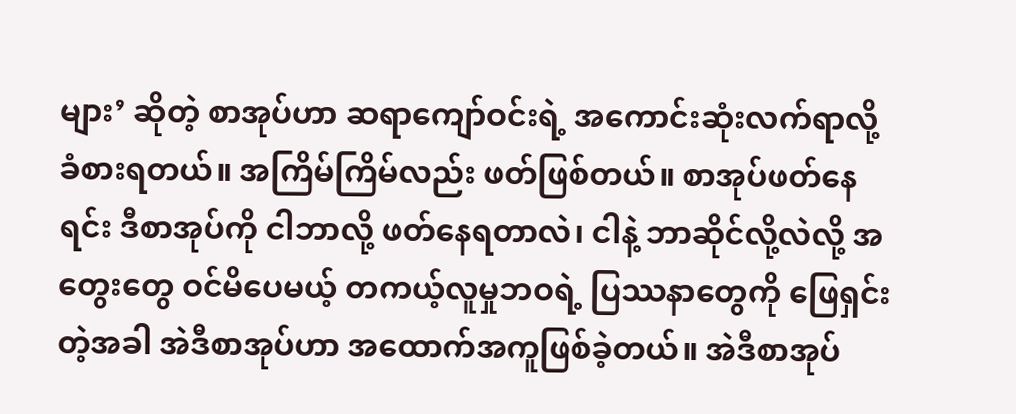များ’ ဆိုတဲ့ စာအုပ်ဟာ ဆရာကျော်ဝင်းရဲ့ အကောင်းဆုံးလက်ရာလို့ ခံစားရတယ်။ အကြိမ်ကြိမ်လည်း ဖတ်ဖြစ်တယ်။ စာအုပ်ဖတ်နေရင်း ဒီစာအုပ်ကို ငါဘာလို့ ဖတ်နေရတာလဲ၊ ငါနဲ့ ဘာဆိုင်လို့လဲလို့ အတွေးတွေ ဝင်မိပေမယ့် တကယ့်လူမှုဘဝရဲ့ ပြဿနာတွေကို ဖြေရှင်းတဲ့အခါ အဲဒီစာအုပ်ဟာ အထောက်အကူဖြစ်ခဲ့တယ်။ အဲဒီစာအုပ်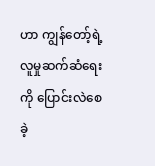ဟာ ကျွန်တော့်ရဲ့ လူမှုဆက်ဆံရေးကို ပြောင်းလဲစေခဲ့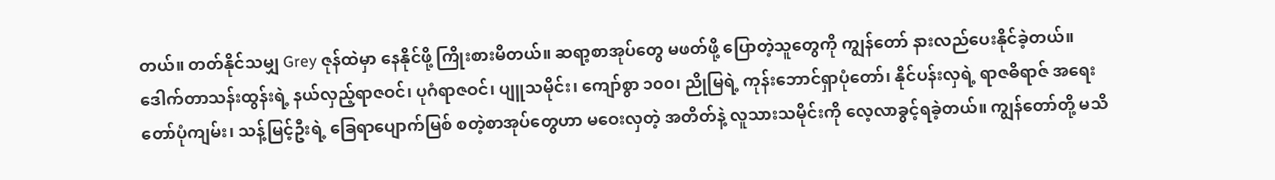တယ်။ တတ်နိုင်သမျှ Grey ဇုန်ထဲမှာ နေနိုင်ဖို့ ကြိုးစားမိတယ်။ ဆရာ့စာအုပ်တွေ မဖတ်ဖို့ ပြောတဲ့သူတွေကို ကျွန်တော် နားလည်ပေးနိုင်ခဲ့တယ်။
ဒေါက်တာသန်းထွန်းရဲ့ နယ်လှည့်ရာဇဝင်၊ ပုဂံရာဇဝင်၊ ပျူသမိုင်း၊ ကျော်စွာ ၁၀၀၊ ညိုမြရဲ့ ကုန်းဘောင်ရှာပုံတော်၊ နိုင်ပန်းလှရဲ့ ရာဇဓိရာဇ် အရေးတော်ပုံကျမ်း၊ သန့်မြင့်ဦးရဲ့ ခြေရာပျောက်မြစ် စတဲ့စာအုပ်တွေဟာ မဝေးလှတဲ့ အတိတ်နဲ့ လူသားသမိုင်းကို လေ့လာခွင့်ရခဲ့တယ်။ ကျွန်တော်တို့ မသိ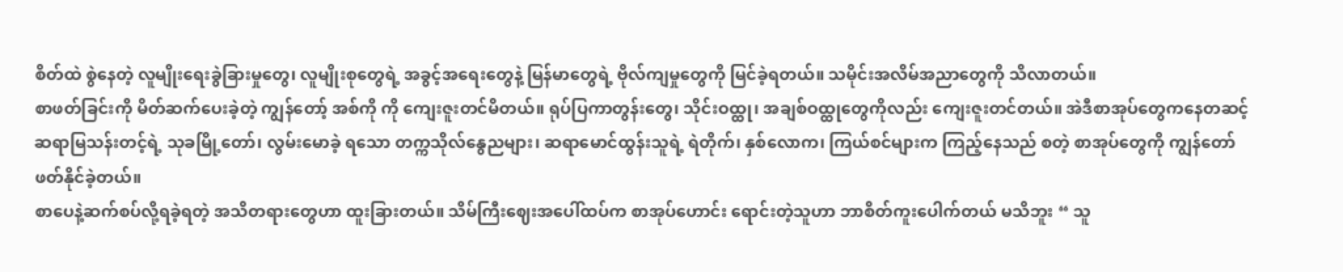စိတ်ထဲ စွဲနေတဲ့ လူမျိုးရေးခွဲခြားမှုတွေ၊ လူမျိုးစုတွေရဲ့ အခွင့်အရေးတွေနဲ့ မြန်မာတွေရဲ့ ဗိုလ်ကျမှုတွေကို မြင်ခဲ့ရတယ်။ သမိုင်းအလိမ်အညာတွေကို သိလာတယ်။
စာဖတ်ခြင်းကို မိတ်ဆက်ပေးခဲ့တဲ့ ကျွန်တော့် အစ်ကို ကို ကျေးဇူးတင်မိတယ်။ ရုပ်ပြကာတွန်းတွေ၊ သိုင်းဝထ္ထု၊ အချစ်ဝထ္ထုတွေကိုလည်း ကျေးဇူးတင်တယ်။ အဲဒီစာအုပ်တွေကနေတဆင့် ဆရာမြသန်းတင့်ရဲ့ သုခမြို့တော်၊ လွမ်းမောခဲ့ ရသော တက္ကသိုလ်နွေညများ၊ ဆရာမောင်ထွန်းသူရဲ့ ရဲတိုက်၊ နှစ်လောက၊ ကြယ်စင်များက ကြည့်နေသည် စတဲ့ စာအုပ်တွေကို ကျွန်တော် ဖတ်နိုင်ခဲ့တယ်။
စာပေနဲ့ဆက်စပ်လို့ရခဲ့ရတဲ့ အသိတရားတွေဟာ ထူးခြားတယ်။ သိမ်ကြီးဈေးအပေါ်ထပ်က စာအုပ်ဟောင်း ရောင်းတဲ့သူဟာ ဘာစိတ်ကူးပေါက်တယ် မသိဘူး “ သူ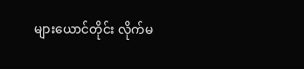များယောင်တိုင်း လိုက်မ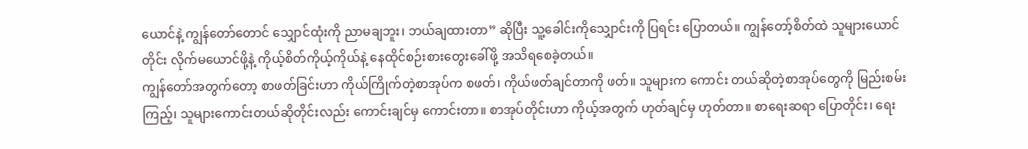ယောင်နဲ့ ကျွန်တော်တောင် သျှောင်ထုံးကို ညာမချဘူး၊ ဘယ်ချထားတာ” ဆိုပြီး သူ့ခေါင်းကိုသျှောင်းကို ပြရင်း ပြောတယ်။ ကျွန်တော့်စိတ်ထဲ သူများယောင်တိုင်း လိုက်မယောင်ဖို့နဲ့ ကိုယ့်စိတ်ကိုယ့်ကိုယ်နဲ့ နေထိုင်စဉ်းစားတွေးခေါ်ဖို့ အသိရစေခဲ့တယ်။
ကျွန်တော်အတွက်တော့ စာဖတ်ခြင်းဟာ ကိုယ်ကြိုက်တဲ့စာအုပ်က စဖတ်၊ ကိုယ်ဖတ်ချင်တာကို ဖတ်။ သူများက ကောင်း တယ်ဆိုတဲ့စာအုပ်တွေကို မြည်းစမ်းကြည့်၊ သူများကောင်းတယ်ဆိုတိုင်းလည်း ကောင်းချင်မှ ကောင်းတာ။ စာအုပ်တိုင်းဟာ ကိုယ့်အတွက် ဟုတ်ချင်မှ ဟုတ်တာ။ စာရေးဆရာ ပြောတိုင်း၊ ရေး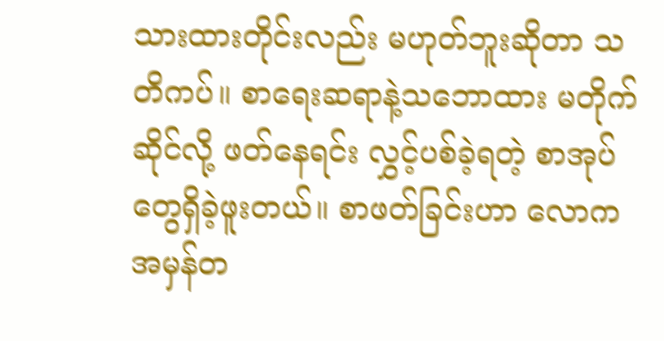သားထားတိုင်းလည်း မဟုတ်ဘူးဆိုတာ သတိကပ်။ စာရေးဆရာနဲ့သဘောထား မတိုက်ဆိုင်လို့ ဖတ်နေရင်း လွှင့်ပစ်ခဲ့ရတဲ့ စာအုပ်တွေရှိခဲ့ဖူးတယ်။ စာဖတ်ခြင်းဟာ လောကအမှန်တ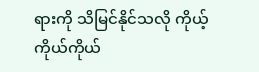ရားကို သိမြင်နိုင်သလို ကိုယ့်ကိုယ်ကိုယ်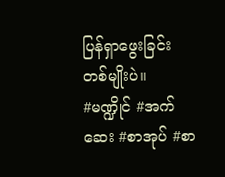ပြန်ရှာဖွေးခြင်းတစ်မျိုးပဲ။
#မဏ္ဍိုင် #အက်ဆေး #စာအုပ် #စာ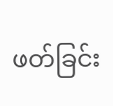ဖတ်ခြင်း